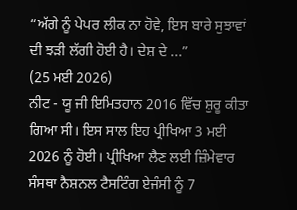“ਅੱਗੇ ਨੂੰ ਪੇਪਰ ਲੀਕ ਨਾ ਹੋਵੇ, ਇਸ ਬਾਰੇ ਸੁਝਾਵਾਂ ਦੀ ਝੜੀ ਲੱਗੀ ਹੋਈ ਹੈ। ਦੇਸ਼ ਦੇ ...”
(25 ਮਈ 2026)
ਨੀਟ - ਯੂ ਜੀ ਇਮਿਤਹਾਨ 2016 ਵਿੱਚ ਸ਼ੁਰੂ ਕੀਤਾ ਗਿਆ ਸੀ। ਇਸ ਸਾਲ ਇਹ ਪ੍ਰੀਖਿਆ 3 ਮਈ 2026 ਨੂੰ ਹੋਈ। ਪ੍ਰੀਖਿਆ ਲੈਣ ਲਈ ਜ਼ਿੰਮੇਵਾਰ ਸੰਸਥਾ ਨੈਸ਼ਨਲ ਟੈਸਟਿੰਗ ਏਜੰਸੀ ਨੂੰ 7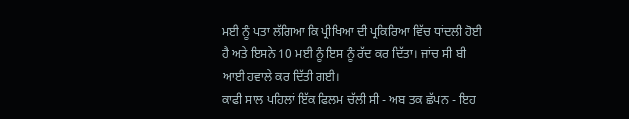ਮਈ ਨੂੰ ਪਤਾ ਲੱਗਿਆ ਕਿ ਪ੍ਰੀਖਿਆ ਦੀ ਪ੍ਰਕਿਰਿਆ ਵਿੱਚ ਧਾਂਦਲੀ ਹੋਈ ਹੈ ਅਤੇ ਇਸਨੇ 10 ਮਈ ਨੂੰ ਇਸ ਨੂੰ ਰੱਦ ਕਰ ਦਿੱਤਾ। ਜਾਂਚ ਸੀ ਬੀ ਆਈ ਹਵਾਲੇ ਕਰ ਦਿੱਤੀ ਗਈ।
ਕਾਫੀ ਸਾਲ ਪਹਿਲਾਂ ਇੱਕ ਫਿਲਮ ਚੱਲੀ ਸੀ - ਅਬ ਤਕ ਛੱਪਨ - ਇਹ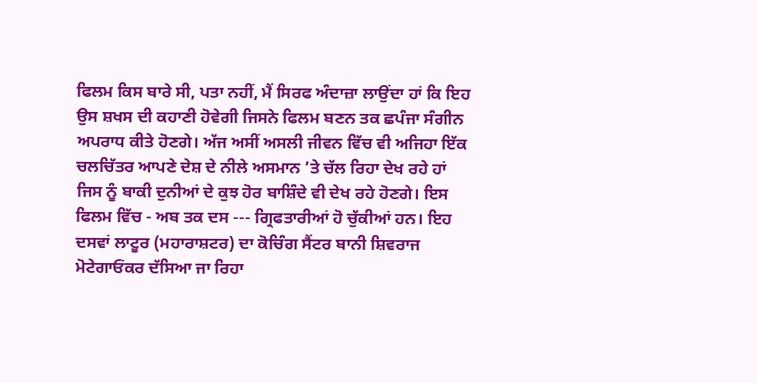ਫਿਲਮ ਕਿਸ ਬਾਰੇ ਸੀ, ਪਤਾ ਨਹੀਂ, ਮੈਂ ਸਿਰਫ ਅੰਦਾਜ਼ਾ ਲਾਉਂਦਾ ਹਾਂ ਕਿ ਇਹ ਉਸ ਸ਼ਖਸ ਦੀ ਕਹਾਣੀ ਹੋਵੇਗੀ ਜਿਸਨੇ ਫਿਲਮ ਬਣਨ ਤਕ ਛਪੰਜਾ ਸੰਗੀਨ ਅਪਰਾਧ ਕੀਤੇ ਹੋਣਗੇ। ਅੱਜ ਅਸੀਂ ਅਸਲੀ ਜੀਵਨ ਵਿੱਚ ਵੀ ਅਜਿਹਾ ਇੱਕ ਚਲਚਿੱਤਰ ਆਪਣੇ ਦੇਸ਼ ਦੇ ਨੀਲੇ ਅਸਮਾਨ ’ਤੇ ਚੱਲ ਰਿਹਾ ਦੇਖ ਰਹੇ ਹਾਂ ਜਿਸ ਨੂੰ ਬਾਕੀ ਦੁਨੀਆਂ ਦੇ ਕੁਝ ਹੋਰ ਬਾਸ਼ਿੰਦੇ ਵੀ ਦੇਖ ਰਹੇ ਹੋਣਗੇ। ਇਸ ਫਿਲਮ ਵਿੱਚ - ਅਬ ਤਕ ਦਸ --- ਗ੍ਰਿਫਤਾਰੀਆਂ ਹੋ ਚੁੱਕੀਆਂ ਹਨ। ਇਹ ਦਸਵਾਂ ਲਾਟੂਰ (ਮਹਾਰਾਸ਼ਟਰ) ਦਾ ਕੋਚਿੰਗ ਸੈਂਟਰ ਬਾਨੀ ਸ਼ਿਵਰਾਜ ਮੋਟੇਗਾਓਂਕਰ ਦੱਸਿਆ ਜਾ ਰਿਹਾ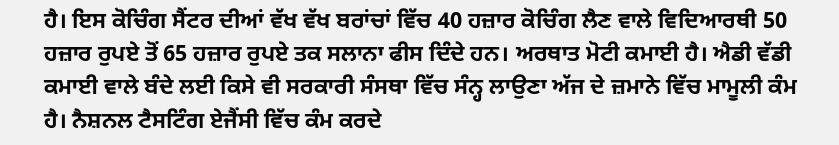ਹੈ। ਇਸ ਕੋਚਿੰਗ ਸੈਂਟਰ ਦੀਆਂ ਵੱਖ ਵੱਖ ਬਰਾਂਚਾਂ ਵਿੱਚ 40 ਹਜ਼ਾਰ ਕੋਚਿੰਗ ਲੈਣ ਵਾਲੇ ਵਿਦਿਆਰਥੀ 50 ਹਜ਼ਾਰ ਰੁਪਏ ਤੋਂ 65 ਹਜ਼ਾਰ ਰੁਪਏ ਤਕ ਸਲਾਨਾ ਫੀਸ ਦਿੰਦੇ ਹਨ। ਅਰਥਾਤ ਮੋਟੀ ਕਮਾਈ ਹੈ। ਐਡੀ ਵੱਡੀ ਕਮਾਈ ਵਾਲੇ ਬੰਦੇ ਲਈ ਕਿਸੇ ਵੀ ਸਰਕਾਰੀ ਸੰਸਥਾ ਵਿੱਚ ਸੰਨ੍ਹ ਲਾਉਣਾ ਅੱਜ ਦੇ ਜ਼ਮਾਨੇ ਵਿੱਚ ਮਾਮੂਲੀ ਕੰਮ ਹੈ। ਨੈਸ਼ਨਲ ਟੈਸਟਿੰਗ ਏਜੈਂਸੀ ਵਿੱਚ ਕੰਮ ਕਰਦੇ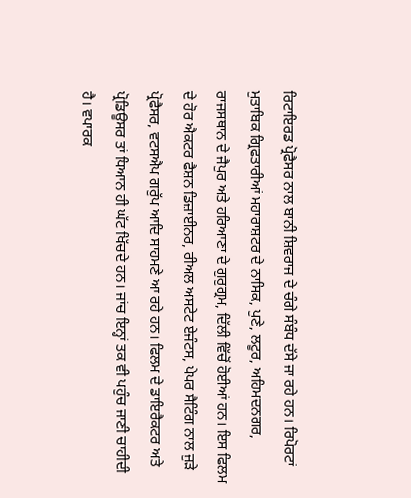ਰਿਟਾਇਰਡ ਪ੍ਰੋਫੈਸਰ ਨਾਲ ਬਾਨੀ ਸ਼ਿਵਰਾਜ ਦੇ ਚੰਗੇ ਸੰਬੰਧ ਦੱਸੇ ਜਾ ਰਹੇ ਹਨ। ਰਿਪੋਰਟਾਂ ਮੁਤਾਬਿਕ ਗ੍ਰਿਫਤਾਰੀਆਂ ਮਹਾਰਾਸ਼ਟਰ ਦੇ ਨਾਸਿਕ, ਪੁਣੇ, ਲਟੂਰ, ਅਹਿਮਦਨਗਰ, ਰਾਜਸਥਾਨ ਦੇ ਜੈਪੁਰ ਅਤੇ ਹਰਿਆਣਾ ਦੇ ਗੁਰੁਗ੍ਰਮ, ਦਿੱਲੀ ਵਿੱਚੋਂ ਹੋਈਆਂ ਹਨ। ਇਸ ਫਿਲਮ ਦੇ ਹੋਰ ਐਕਟਰ ਫੈਸ਼ਨ ਡਿਜ਼ਾਈਨਰ, ਰੀਅਲ ਅਸਟੇਟ ਏਜੰਟਸ, ਪੇਪਰ ਸੈਟਿੰਗ ਨਾਲ ਜੁੜੇ ਪ੍ਰੋਫੈਸਰ, ਵਟਸਐਪ ਗਰੁੱਪ ਆਦਿ ਸਾਹਮਣੇ ਆ ਰਹੇ ਹਨ। ਫਿਲਮ ਦੇ ਡਾਇਰੈਕਟਰ ਅਤੇ ਪ੍ਰੋਡਿਊਸਰ ਤਾਂ ਧਿਆਨ ਹੀ ਘੱਟ ਖਿੱਚਦੇ ਹਨ। ਜਾਂਚ ਇਨ੍ਹਾਂ ਤਕ ਵੀ ਪਹੁੰਚ ਜਾਣੀ ਚਾਹੀਦੀ ਹੈ। ਵਪਾਰਕ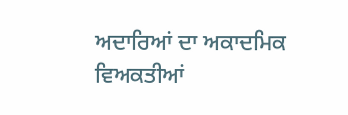ਅਦਾਰਿਆਂ ਦਾ ਅਕਾਦਮਿਕ ਵਿਅਕਤੀਆਂ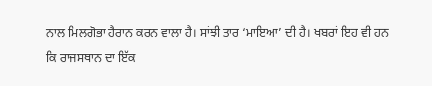ਨਾਲ ਮਿਲਗੋਭਾ ਹੈਰਾਨ ਕਰਨ ਵਾਲਾ ਹੈ। ਸਾਂਝੀ ਤਾਰ ‘ਮਾਇਆ’ ਦੀ ਹੈ। ਖਬਰਾਂ ਇਹ ਵੀ ਹਨ ਕਿ ਰਾਜਸਥਾਨ ਦਾ ਇੱਕ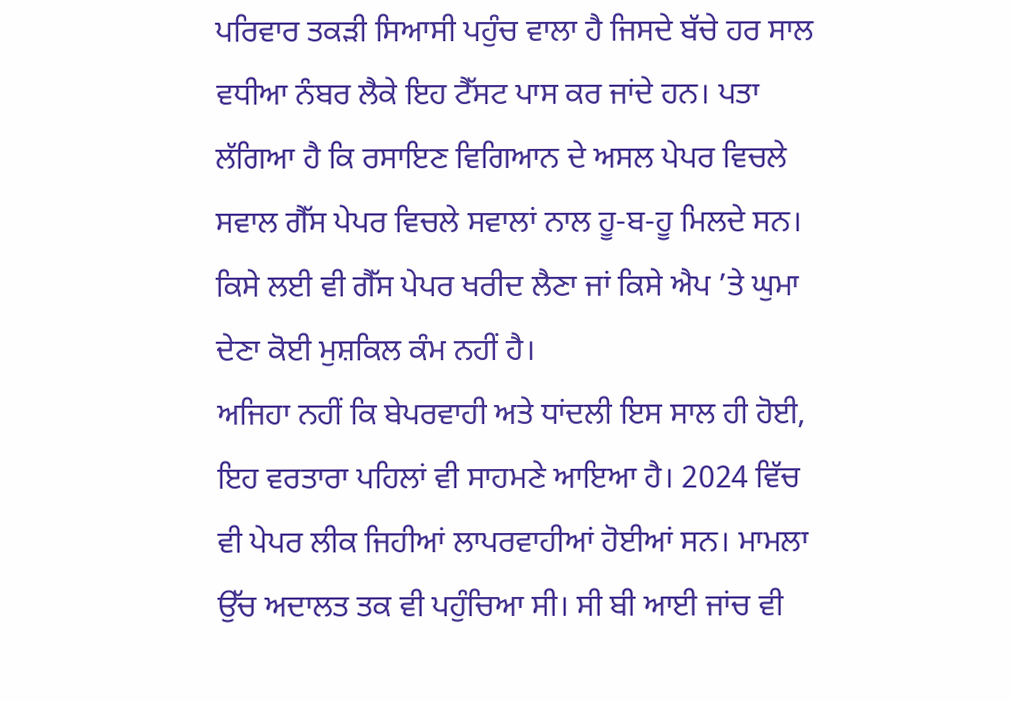ਪਰਿਵਾਰ ਤਕੜੀ ਸਿਆਸੀ ਪਹੁੰਚ ਵਾਲਾ ਹੈ ਜਿਸਦੇ ਬੱਚੇ ਹਰ ਸਾਲ ਵਧੀਆ ਨੰਬਰ ਲੈਕੇ ਇਹ ਟੈੱਸਟ ਪਾਸ ਕਰ ਜਾਂਦੇ ਹਨ। ਪਤਾ ਲੱਗਿਆ ਹੈ ਕਿ ਰਸਾਇਣ ਵਿਗਿਆਨ ਦੇ ਅਸਲ ਪੇਪਰ ਵਿਚਲੇ ਸਵਾਲ ਗੈੱਸ ਪੇਪਰ ਵਿਚਲੇ ਸਵਾਲਾਂ ਨਾਲ ਹੂ-ਬ-ਹੂ ਮਿਲਦੇ ਸਨ। ਕਿਸੇ ਲਈ ਵੀ ਗੈੱਸ ਪੇਪਰ ਖਰੀਦ ਲੈਣਾ ਜਾਂ ਕਿਸੇ ਐਪ ’ਤੇ ਘੁਮਾ ਦੇਣਾ ਕੋਈ ਮੁਸ਼ਕਿਲ ਕੰਮ ਨਹੀਂ ਹੈ।
ਅਜਿਹਾ ਨਹੀਂ ਕਿ ਬੇਪਰਵਾਹੀ ਅਤੇ ਧਾਂਦਲੀ ਇਸ ਸਾਲ ਹੀ ਹੋਈ, ਇਹ ਵਰਤਾਰਾ ਪਹਿਲਾਂ ਵੀ ਸਾਹਮਣੇ ਆਇਆ ਹੈ। 2024 ਵਿੱਚ ਵੀ ਪੇਪਰ ਲੀਕ ਜਿਹੀਆਂ ਲਾਪਰਵਾਹੀਆਂ ਹੋਈਆਂ ਸਨ। ਮਾਮਲਾ ਉੱਚ ਅਦਾਲਤ ਤਕ ਵੀ ਪਹੁੰਚਿਆ ਸੀ। ਸੀ ਬੀ ਆਈ ਜਾਂਚ ਵੀ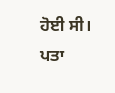ਹੋਈ ਸੀ। ਪਤਾ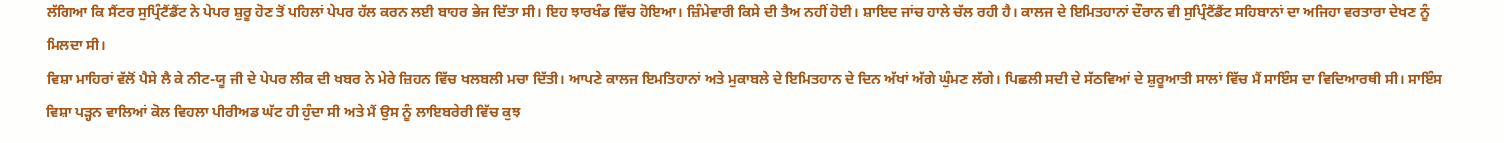ਲੱਗਿਆ ਕਿ ਸੈਂਟਰ ਸੁਪ੍ਰਿੰਟੈਂਡੈਂਟ ਨੇ ਪੇਪਰ ਸ਼ੁਰੂ ਹੋਣ ਤੋਂ ਪਹਿਲਾਂ ਪੇਪਰ ਹੱਲ ਕਰਨ ਲਈ ਬਾਹਰ ਭੇਜ ਦਿੱਤਾ ਸੀ। ਇਹ ਝਾਰਖੰਡ ਵਿੱਚ ਹੋਇਆ। ਜ਼ਿੰਮੇਵਾਰੀ ਕਿਸੇ ਦੀ ਤੈਅ ਨਹੀਂ ਹੋਈ। ਸ਼ਾਇਦ ਜਾਂਚ ਹਾਲੇ ਚੱਲ ਰਹੀ ਹੈ। ਕਾਲਜ ਦੇ ਇਮਿਤਹਾਨਾਂ ਦੌਰਾਨ ਵੀ ਸੁਪ੍ਰਿੰਟੈਂਡੈਂਟ ਸਹਿਬਾਨਾਂ ਦਾ ਅਜਿਹਾ ਵਰਤਾਰਾ ਦੇਖਣ ਨੂੰ ਮਿਲਦਾ ਸੀ।
ਵਿਸ਼ਾ ਮਾਹਿਰਾਂ ਵੱਲੋਂ ਪੈਸੇ ਲੈ ਕੇ ਨੀਟ-ਯੂ ਜੀ ਦੇ ਪੇਪਰ ਲੀਕ ਦੀ ਖਬਰ ਨੇ ਮੇਰੇ ਜ਼ਿਹਨ ਵਿੱਚ ਖਲਬਲੀ ਮਚਾ ਦਿੱਤੀ। ਆਪਣੇ ਕਾਲਜ ਇਮਤਿਹਾਨਾਂ ਅਤੇ ਮੁਕਾਬਲੇ ਦੇ ਇਮਿਤਹਾਨ ਦੇ ਦਿਨ ਅੱਖਾਂ ਅੱਗੇ ਘੁੰਮਣ ਲੱਗੇ। ਪਿਛਲੀ ਸਦੀ ਦੇ ਸੱਠਵਿਆਂ ਦੇ ਸ਼ੁਰੂਆਤੀ ਸਾਲਾਂ ਵਿੱਚ ਮੈਂ ਸਾਇੰਸ ਦਾ ਵਿਦਿਆਰਥੀ ਸੀ। ਸਾਇੰਸ ਵਿਸ਼ਾ ਪੜ੍ਹਨ ਵਾਲਿਆਂ ਕੋਲ ਵਿਹਲਾ ਪੀਰੀਅਡ ਘੱਟ ਹੀ ਹੁੰਦਾ ਸੀ ਅਤੇ ਮੈਂ ਉਸ ਨੂੰ ਲਾਇਬਰੇਰੀ ਵਿੱਚ ਕੁਝ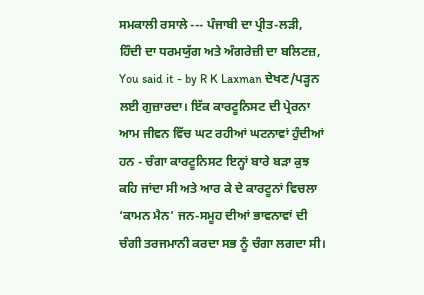ਸਮਕਾਲੀ ਰਸਾਲੇ --- ਪੰਜਾਬੀ ਦਾ ਪ੍ਰੀਤ-ਲੜੀ, ਹਿੰਦੀ ਦਾ ਧਰਮਯੁੱਗ ਅਤੇ ਅੰਗਰੇਜ਼ੀ ਦਾ ਬਲਿਟਜ਼, You said it - by R K Laxman ਦੇਖਣ/ਪੜ੍ਹਨ ਲਈ ਗੁਜ਼ਾਰਦਾ। ਇੱਕ ਕਾਰਟੂਨਿਸਟ ਦੀ ਪ੍ਰੇਰਨਾ ਆਮ ਜੀਵਨ ਵਿੱਚ ਘਟ ਰਹੀਆਂ ਘਟਨਾਵਾਂ ਹੁੰਦੀਆਂ ਹਨ - ਚੰਗਾ ਕਾਰਟੂਨਿਸਟ ਇਨ੍ਹਾਂ ਬਾਰੇ ਬੜਾ ਕੁਝ ਕਹਿ ਜਾਂਦਾ ਸੀ ਅਤੇ ਆਰ ਕੇ ਦੇ ਕਾਰਟੂਨਾਂ ਵਿਚਲਾ ‘ਕਾਮਨ ਮੈਨ’ ਜਨ-ਸਮੂਹ ਦੀਆਂ ਭਾਵਨਾਵਾਂ ਦੀ ਚੰਗੀ ਤਰਜਮਾਨੀ ਕਰਦਾ ਸਭ ਨੂੰ ਚੰਗਾ ਲਗਦਾ ਸੀ।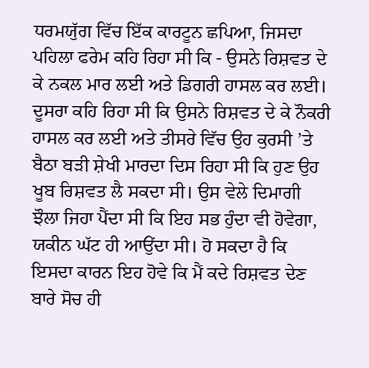ਧਰਮਯੁੱਗ ਵਿੱਚ ਇੱਕ ਕਾਰਟੂਨ ਛਪਿਆ, ਜਿਸਦਾ ਪਹਿਲਾ ਫਰੇਮ ਕਹਿ ਰਿਹਾ ਸੀ ਕਿ - ਉਸਨੇ ਰਿਸ਼ਵਤ ਦੇ ਕੇ ਨਕਲ ਮਾਰ ਲਈ ਅਤੇ ਡਿਗਰੀ ਹਾਸਲ ਕਰ ਲਈ। ਦੂਸਰਾ ਕਹਿ ਰਿਹਾ ਸੀ ਕਿ ਉਸਨੇ ਰਿਸ਼ਵਤ ਦੇ ਕੇ ਨੌਕਰੀ ਹਾਸਲ ਕਰ ਲਈ ਅਤੇ ਤੀਸਰੇ ਵਿੱਚ ਉਹ ਕੁਰਸੀ ’ਤੇ ਬੈਠਾ ਬੜੀ ਸ਼ੇਖੀ ਮਾਰਦਾ ਦਿਸ ਰਿਹਾ ਸੀ ਕਿ ਹੁਣ ਉਹ ਖੂਬ ਰਿਸ਼ਵਤ ਲੈ ਸਕਦਾ ਸੀ। ਉਸ ਵੇਲੇ ਦਿਮਾਗੀ ਝੌਲਾ ਜਿਹਾ ਪੈਂਦਾ ਸੀ ਕਿ ਇਹ ਸਭ ਹੁੰਦਾ ਵੀ ਹੋਵੇਗਾ, ਯਕੀਨ ਘੱਟ ਹੀ ਆਉਂਦਾ ਸੀ। ਹੋ ਸਕਦਾ ਹੈ ਕਿ ਇਸਦਾ ਕਾਰਨ ਇਹ ਹੋਵੇ ਕਿ ਮੈਂ ਕਦੇ ਰਿਸ਼ਵਤ ਦੇਣ ਬਾਰੇ ਸੋਚ ਹੀ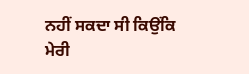ਨਹੀਂ ਸਕਦਾ ਸੀ ਕਿਉਂਕਿ ਮੇਰੀ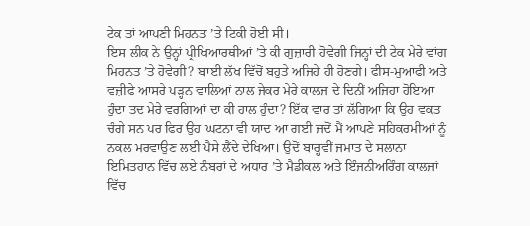ਟੇਕ ਤਾਂ ਆਪਣੀ ਮਿਹਨਤ ’ਤੇ ਟਿਕੀ ਹੋਈ ਸੀ।
ਇਸ ਲੀਕ ਨੇ ਉਨ੍ਹਾਂ ਪ੍ਰੀਖਿਆਰਥੀਆਂ ’ਤੇ ਕੀ ਗੁਜ਼ਾਰੀ ਹੋਵੇਗੀ ਜਿਨ੍ਹਾਂ ਦੀ ਟੇਕ ਮੇਰੇ ਵਾਂਗ ਮਿਹਨਤ ’ਤੇ ਹੋਵੇਗੀ? ਬਾਈ ਲੱਖ ਵਿੱਚੋਂ ਬਹੁਤੇ ਅਜਿਹੇ ਹੀ ਹੋਣਗੇ। ਫੀਸ-ਮੁਆਫੀ ਅਤੇ ਵਜ਼ੀਫੇ ਆਸਰੇ ਪੜ੍ਹਨ ਵਾਲਿਆਂ ਨਾਲ ਜੇਕਰ ਮੇਰੇ ਕਾਲਜ ਦੇ ਦਿਨੀਂ ਅਜਿਹਾ ਹੋਇਆ ਹੁੰਦਾ ਤਦ ਮੇਰੇ ਵਰਗਿਆਂ ਦਾ ਕੀ ਹਾਲ ਹੁੰਦਾ? ਇੱਕ ਵਾਰ ਤਾਂ ਲੱਗਿਆ ਕਿ ਉਹ ਵਕਤ ਚੰਗੇ ਸਨ ਪਰ ਫਿਰ ਉਹ ਘਟਨਾ ਵੀ ਯਾਦ ਆ ਗਈ ਜਦੋਂ ਮੈਂ ਆਪਣੇ ਸਹਿਕਰਮੀਆਂ ਨੂੰ ਨਕਲ ਮਰਵਾਉਣ ਲਈ ਪੈਸੇ ਲੈਂਦੇ ਦੇਖਿਆ। ਉਦੋਂ ਬਾਰ੍ਹਵੀਂ ਜਮਾਤ ਦੇ ਸਲਾਨਾ ਇਮਿਤਹਾਨ ਵਿੱਚ ਲਏ ਨੰਬਰਾਂ ਦੇ ਅਧਾਰ ’ਤੇ ਮੈਡੀਕਲ ਅਤੇ ਇੰਜਨੀਅਰਿੰਗ ਕਾਲਜਾਂ ਵਿੱਚ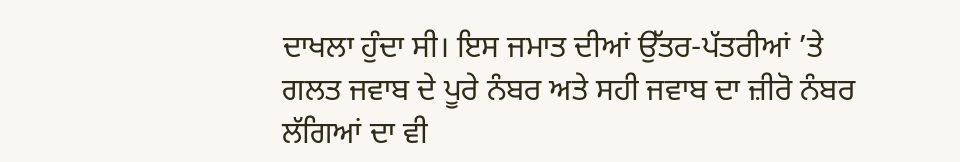ਦਾਖਲਾ ਹੁੰਦਾ ਸੀ। ਇਸ ਜਮਾਤ ਦੀਆਂ ਉੱਤਰ-ਪੱਤਰੀਆਂ ’ਤੇ ਗਲਤ ਜਵਾਬ ਦੇ ਪੂਰੇ ਨੰਬਰ ਅਤੇ ਸਹੀ ਜਵਾਬ ਦਾ ਜ਼ੀਰੋ ਨੰਬਰ ਲੱਗਿਆਂ ਦਾ ਵੀ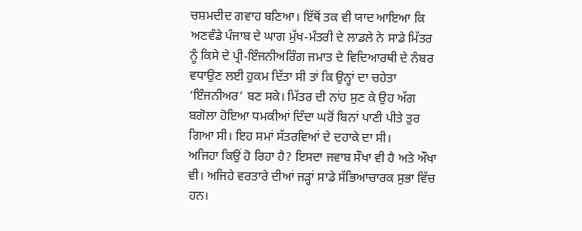ਚਸ਼ਮਦੀਦ ਗਵਾਹ ਬਣਿਆ। ਇੱਥੋਂ ਤਕ ਵੀ ਯਾਦ ਆਇਆ ਕਿ ਅਣਵੰਡੇ ਪੰਜਾਬ ਦੇ ਘਾਗ ਮੁੱਖ-ਮੰਤਰੀ ਦੇ ਲਾਡਲੇ ਨੇ ਸਾਡੇ ਮਿੱਤਰ ਨੂੰ ਕਿਸੇ ਦੇ ਪ੍ਰੀ-ਇੰਜਨੀਅਰਿੰਗ ਜਮਾਤ ਦੇ ਵਿਦਿਆਰਥੀ ਦੇ ਨੰਬਰ ਵਧਾਉਣ ਲਈ ਹੁਕਮ ਦਿੱਤਾ ਸੀ ਤਾਂ ਕਿ ਉਨ੍ਹਾਂ ਦਾ ਚਹੇਤਾ ‘ਇੰਜਨੀਅਰ’ ਬਣ ਸਕੇ। ਮਿੱਤਰ ਦੀ ਨਾਂਹ ਸੁਣ ਕੇ ਉਹ ਅੱਗ ਬਗੋਲਾ ਹੋਇਆ ਧਮਕੀਆਂ ਦਿੰਦਾ ਘਰੋਂ ਬਿਨਾਂ ਪਾਣੀ ਪੀਤੇ ਤੁਰ ਗਿਆ ਸੀ। ਇਹ ਸਮਾਂ ਸੱਤਰਵਿਆਂ ਦੇ ਦਹਾਕੇ ਦਾ ਸੀ।
ਅਜਿਹਾ ਕਿਉਂ ਹੋ ਰਿਹਾ ਹੈ? ਇਸਦਾ ਜਵਾਬ ਸੌਖਾ ਵੀ ਹੈ ਅਤੇ ਔਖਾ ਵੀ। ਅਜਿਹੇ ਵਰਤਾਰੇ ਦੀਆਂ ਜੜ੍ਹਾਂ ਸਾਡੇ ਸੱਭਿਆਚਾਰਕ ਸੁਭਾ ਵਿੱਚ ਹਨ।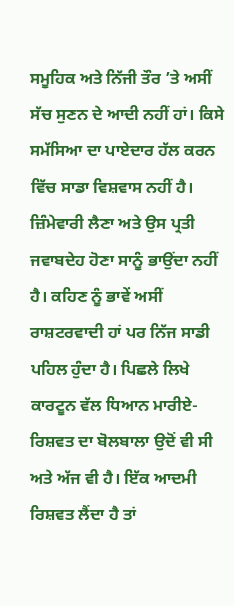ਸਮੂਹਿਕ ਅਤੇ ਨਿੱਜੀ ਤੌਰ ’ਤੇ ਅਸੀਂ ਸੱਚ ਸੁਣਨ ਦੇ ਆਦੀ ਨਹੀਂ ਹਾਂ। ਕਿਸੇ ਸਮੱਸਿਆ ਦਾ ਪਾਏਦਾਰ ਹੱਲ ਕਰਨ ਵਿੱਚ ਸਾਡਾ ਵਿਸ਼ਵਾਸ ਨਹੀਂ ਹੈ। ਜ਼ਿੰਮੇਵਾਰੀ ਲੈਣਾ ਅਤੇ ਉਸ ਪ੍ਰਤੀ ਜਵਾਬਦੇਹ ਹੋਣਾ ਸਾਨੂੰ ਭਾਉਂਦਾ ਨਹੀਂ ਹੈ। ਕਹਿਣ ਨੂੰ ਭਾਵੇਂ ਅਸੀਂ ਰਾਸ਼ਟਰਵਾਦੀ ਹਾਂ ਪਰ ਨਿੱਜ ਸਾਡੀ ਪਹਿਲ ਹੁੰਦਾ ਹੈ। ਪਿਛਲੇ ਲਿਖੇ ਕਾਰਟੂਨ ਵੱਲ ਧਿਆਨ ਮਾਰੀਏ- ਰਿਸ਼ਵਤ ਦਾ ਬੋਲਬਾਲਾ ਉਦੋਂ ਵੀ ਸੀ ਅਤੇ ਅੱਜ ਵੀ ਹੈ। ਇੱਕ ਆਦਮੀ ਰਿਸ਼ਵਤ ਲੈਂਦਾ ਹੈ ਤਾਂ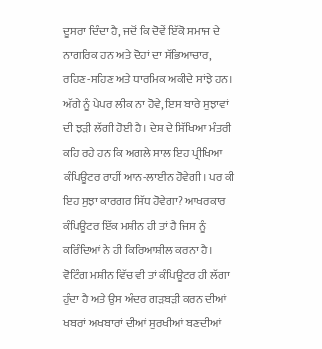ਦੂਸਰਾ ਦਿੰਦਾ ਹੈ, ਜਦੋਂ ਕਿ ਦੋਵੇਂ ਇੱਕੋ ਸਮਾਜ ਦੇ ਨਾਗਰਿਕ ਹਨ ਅਤੇ ਦੋਹਾਂ ਦਾ ਸੱਭਿਆਚਾਰ, ਰਹਿਣ-ਸਹਿਣ ਅਤੇ ਧਾਰਮਿਕ ਅਕੀਦੇ ਸਾਂਝੇ ਹਨ।
ਅੱਗੇ ਨੂੰ ਪੇਪਰ ਲੀਕ ਨਾ ਹੋਵੇ, ਇਸ ਬਾਰੇ ਸੁਝਾਵਾਂ ਦੀ ਝੜੀ ਲੱਗੀ ਹੋਈ ਹੈ। ਦੇਸ਼ ਦੇ ਸਿੱਖਿਆ ਮੰਤਰੀ ਕਹਿ ਰਹੇ ਹਨ ਕਿ ਅਗਲੇ ਸਾਲ ਇਹ ਪ੍ਰੀਖਿਆ ਕੰਪਿਊਟਰ ਰਾਹੀਂ ਆਨ-ਲਾਈਨ ਹੋਵੇਗੀ। ਪਰ ਕੀ ਇਹ ਸੁਝਾ ਕਾਰਗਰ ਸਿੱਧ ਹੋਵੇਗਾ? ਆਖਰਕਾਰ ਕੰਪਿਊਟਰ ਇੱਕ ਮਸ਼ੀਨ ਹੀ ਤਾਂ ਹੈ ਜਿਸ ਨੂੰ ਕਰਿੰਦਿਆਂ ਨੇ ਹੀ ਕਿਰਿਆਸ਼ੀਲ ਕਰਨਾ ਹੈ। ਵੋਟਿੰਗ ਮਸ਼ੀਨ ਵਿੱਚ ਵੀ ਤਾਂ ਕੰਪਿਊਟਰ ਹੀ ਲੱਗਾ ਹੁੰਦਾ ਹੈ ਅਤੇ ਉਸ ਅੰਦਰ ਗੜਬੜੀ ਕਰਨ ਦੀਆਂ ਖਬਰਾਂ ਅਖਬਾਰਾਂ ਦੀਆਂ ਸੁਰਖੀਆਂ ਬਣਦੀਆਂ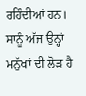ਰਹਿੰਦੀਆਂ ਹਨ। ਸਾਨੂੰ ਅੱਜ ਉਨ੍ਹਾਂ ਮਨੁੱਖਾਂ ਦੀ ਲੋੜ ਹੈ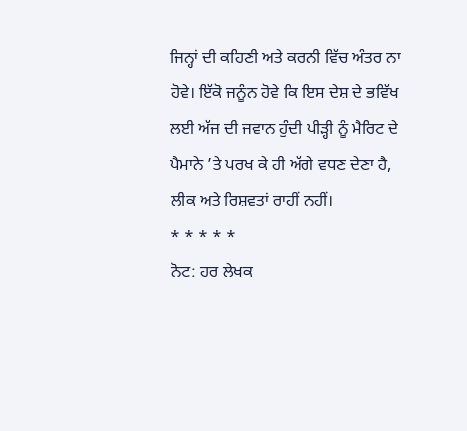ਜਿਨ੍ਹਾਂ ਦੀ ਕਹਿਣੀ ਅਤੇ ਕਰਨੀ ਵਿੱਚ ਅੰਤਰ ਨਾ ਹੋਵੇ। ਇੱਕੋ ਜਨੂੰਨ ਹੋਵੇ ਕਿ ਇਸ ਦੇਸ਼ ਦੇ ਭਵਿੱਖ ਲਈ ਅੱਜ ਦੀ ਜਵਾਨ ਹੁੰਦੀ ਪੀੜ੍ਹੀ ਨੂੰ ਮੈਰਿਟ ਦੇ ਪੈਮਾਨੇ ’ਤੇ ਪਰਖ ਕੇ ਹੀ ਅੱਗੇ ਵਧਣ ਦੇਣਾ ਹੈ, ਲੀਕ ਅਤੇ ਰਿਸ਼ਵਤਾਂ ਰਾਹੀਂ ਨਹੀਂ।
* * * * *
ਨੋਟ: ਹਰ ਲੇਖਕ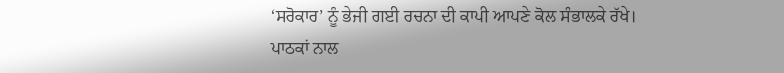‘ਸਰੋਕਾਰ’ ਨੂੰ ਭੇਜੀ ਗਈ ਰਚਨਾ ਦੀ ਕਾਪੀ ਆਪਣੇ ਕੋਲ ਸੰਭਾਲਕੇ ਰੱਖੇ।
ਪਾਠਕਾਂ ਨਾਲ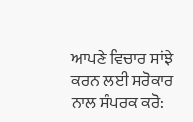ਆਪਣੇ ਵਿਚਾਰ ਸਾਂਝੇ ਕਰਨ ਲਈ ਸਰੋਕਾਰ ਨਾਲ ਸੰਪਰਕ ਕਰੋ: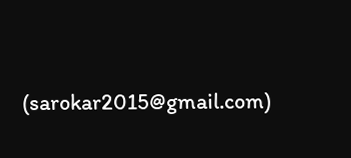(sarokar2015@gmail.com)